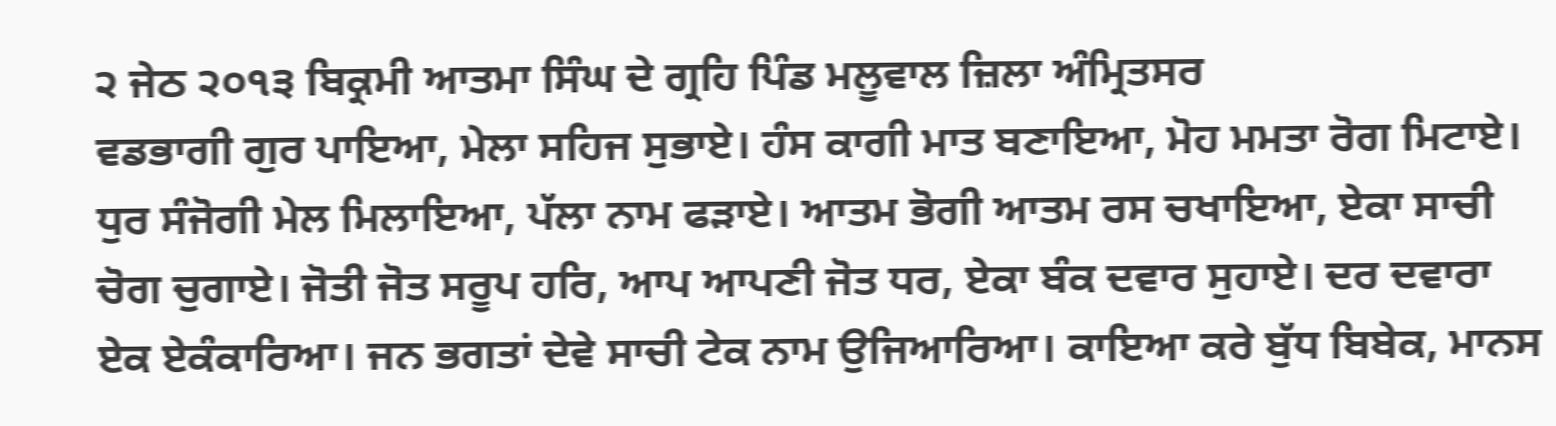੨ ਜੇਠ ੨੦੧੩ ਬਿਕ੍ਰਮੀ ਆਤਮਾ ਸਿੰਘ ਦੇ ਗ੍ਰਹਿ ਪਿੰਡ ਮਲੂਵਾਲ ਜ਼ਿਲਾ ਅੰਮ੍ਰਿਤਸਰ
ਵਡਭਾਗੀ ਗੁਰ ਪਾਇਆ, ਮੇਲਾ ਸਹਿਜ ਸੁਭਾਏ। ਹੰਸ ਕਾਗੀ ਮਾਤ ਬਣਾਇਆ, ਮੋਹ ਮਮਤਾ ਰੋਗ ਮਿਟਾਏ। ਧੁਰ ਸੰਜੋਗੀ ਮੇਲ ਮਿਲਾਇਆ, ਪੱਲਾ ਨਾਮ ਫੜਾਏ। ਆਤਮ ਭੋਗੀ ਆਤਮ ਰਸ ਚਖਾਇਆ, ਏਕਾ ਸਾਚੀ ਚੋਗ ਚੁਗਾਏ। ਜੋਤੀ ਜੋਤ ਸਰੂਪ ਹਰਿ, ਆਪ ਆਪਣੀ ਜੋਤ ਧਰ, ਏਕਾ ਬੰਕ ਦਵਾਰ ਸੁਹਾਏ। ਦਰ ਦਵਾਰਾ ਏਕ ਏਕੰਕਾਰਿਆ। ਜਨ ਭਗਤਾਂ ਦੇਵੇ ਸਾਚੀ ਟੇਕ ਨਾਮ ਉਜਿਆਰਿਆ। ਕਾਇਆ ਕਰੇ ਬੁੱਧ ਬਿਬੇਕ, ਮਾਨਸ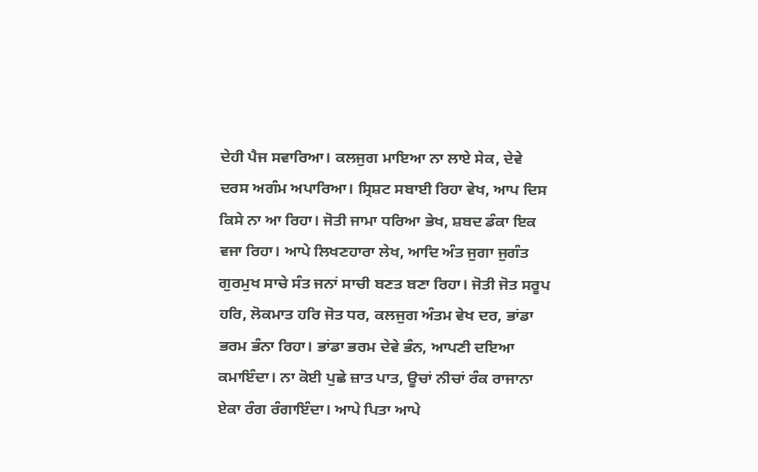ਦੇਹੀ ਪੈਜ ਸਵਾਰਿਆ। ਕਲਜੁਗ ਮਾਇਆ ਨਾ ਲਾਏ ਸੇਕ, ਦੇਵੇ ਦਰਸ ਅਗੰਮ ਅਪਾਰਿਆ। ਸ੍ਰਿਸ਼ਟ ਸਬਾਈ ਰਿਹਾ ਵੇਖ, ਆਪ ਦਿਸ ਕਿਸੇ ਨਾ ਆ ਰਿਹਾ। ਜੋਤੀ ਜਾਮਾ ਧਰਿਆ ਭੇਖ, ਸ਼ਬਦ ਡੰਕਾ ਇਕ ਵਜਾ ਰਿਹਾ। ਆਪੇ ਲਿਖਣਹਾਰਾ ਲੇਖ, ਆਦਿ ਅੰਤ ਜੁਗਾ ਜੁਗੰਤ ਗੁਰਮੁਖ ਸਾਚੇ ਸੰਤ ਜਨਾਂ ਸਾਚੀ ਬਣਤ ਬਣਾ ਰਿਹਾ। ਜੋਤੀ ਜੋਤ ਸਰੂਪ ਹਰਿ, ਲੋਕਮਾਤ ਹਰਿ ਜੋਤ ਧਰ, ਕਲਜੁਗ ਅੰਤਮ ਵੇਖ ਦਰ, ਭਾਂਡਾ ਭਰਮ ਭੰਨਾ ਰਿਹਾ। ਭਾਂਡਾ ਭਰਮ ਦੇਵੇ ਭੰਨ, ਆਪਣੀ ਦਇਆ ਕਮਾਇੰਦਾ। ਨਾ ਕੋਈ ਪੁਛੇ ਜ਼ਾਤ ਪਾਤ, ਊਚਾਂ ਨੀਚਾਂ ਰੰਕ ਰਾਜਾਨਾ ਏਕਾ ਰੰਗ ਰੰਗਾਇੰਦਾ। ਆਪੇ ਪਿਤਾ ਆਪੇ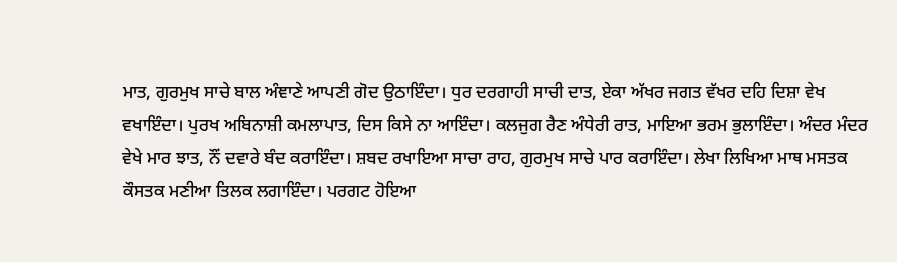ਮਾਤ, ਗੁਰਮੁਖ ਸਾਚੇ ਬਾਲ ਅੰਞਾਣੇ ਆਪਣੀ ਗੋਦ ਉਠਾਇੰਦਾ। ਧੁਰ ਦਰਗਾਹੀ ਸਾਚੀ ਦਾਤ, ਏਕਾ ਅੱਖਰ ਜਗਤ ਵੱਖਰ ਦਹਿ ਦਿਸ਼ਾ ਵੇਖ ਵਖਾਇੰਦਾ। ਪੁਰਖ ਅਬਿਨਾਸ਼ੀ ਕਮਲਾਪਾਤ, ਦਿਸ ਕਿਸੇ ਨਾ ਆਇੰਦਾ। ਕਲਜੁਗ ਰੈਣ ਅੰਧੇਰੀ ਰਾਤ, ਮਾਇਆ ਭਰਮ ਭੁਲਾਇੰਦਾ। ਅੰਦਰ ਮੰਦਰ ਵੇਖੇ ਮਾਰ ਝਾਤ, ਨੌਂ ਦਵਾਰੇ ਬੰਦ ਕਰਾਇੰਦਾ। ਸ਼ਬਦ ਰਖਾਇਆ ਸਾਚਾ ਰਾਹ, ਗੁਰਮੁਖ ਸਾਚੇ ਪਾਰ ਕਰਾਇੰਦਾ। ਲੇਖਾ ਲਿਖਿਆ ਮਾਥ ਮਸਤਕ ਕੌਸਤਕ ਮਣੀਆ ਤਿਲਕ ਲਗਾਇੰਦਾ। ਪਰਗਟ ਹੋਇਆ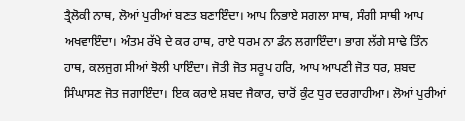ਤ੍ਰੈਲੋਕੀ ਨਾਥ, ਲੋਆਂ ਪੁਰੀਆਂ ਬਣਤ ਬਣਾਇੰਦਾ। ਆਪ ਨਿਭਾਏ ਸਗਲਾ ਸਾਥ, ਸੰਗੀ ਸਾਥੀ ਆਪ ਅਖਵਾਇੰਦਾ। ਅੰਤਮ ਰੱਖੇ ਦੇ ਕਰ ਹਾਥ, ਰਾਏ ਧਰਮ ਨਾ ਡੰਨ ਲਗਾਇੰਦਾ। ਭਾਗ ਲੱਗੇ ਸਾਢੇ ਤਿੰਨ ਹਾਥ, ਕਲਜੁਗ ਸੀਆਂ ਝੋਲੀ ਪਾਇੰਦਾ। ਜੋਤੀ ਜੋਤ ਸਰੂਪ ਹਰਿ, ਆਪ ਆਪਣੀ ਜੋਤ ਧਰ, ਸ਼ਬਦ ਸਿੰਘਾਸਣ ਜੋਤ ਜਗਾਇੰਦਾ। ਇਕ ਕਰਾਏ ਸ਼ਬਦ ਜੈਕਾਰ, ਚਾਰੋਂ ਕੁੰਟ ਧੁਰ ਦਰਗਾਹੀਆ। ਲੋਆਂ ਪੁਰੀਆਂ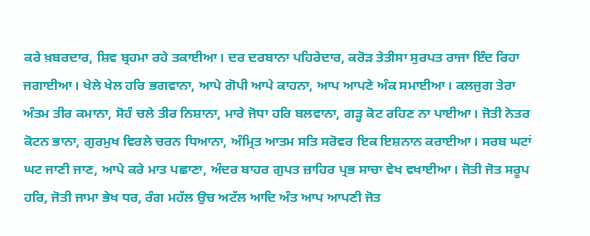ਕਰੇ ਖ਼ਬਰਦਾਰ, ਸ਼ਿਵ ਬ੍ਰਹਮਾ ਰਹੇ ਤਕਾਈਆ। ਦਰ ਦਰਬਾਨਾ ਪਹਿਰੇਦਾਰ, ਕਰੋੜ ਤੇਤੀਸਾ ਸੁਰਪਤ ਰਾਜਾ ਇੰਦ ਰਿਹਾ ਜਗਾਈਆ। ਖੇਲੇ ਖੇਲ ਹਰਿ ਭਗਵਾਨਾ, ਆਪੇ ਗੋਪੀ ਆਪੇ ਕਾਹਨਾ, ਆਪ ਆਪਣੇ ਅੰਕ ਸਮਾਈਆ। ਕਲਜੁਗ ਤੇਰਾ ਅੰਤਮ ਤੀਰ ਕਮਾਨਾ, ਸੋਹੰ ਚਲੇ ਤੀਰ ਨਿਸ਼ਾਨਾ, ਮਾਰੇ ਜੋਧਾ ਹਰਿ ਬਲਵਾਨਾ, ਗੜ੍ਹ ਕੋਟ ਰਹਿਣ ਨਾ ਪਾਈਆ। ਜੋਤੀ ਨੇਤਰ ਕੋਟਨ ਭਾਨਾ, ਗੁਰਮੁਖ ਵਿਰਲੇ ਚਰਨ ਧਿਆਨਾ, ਅੰਮ੍ਰਿਤ ਆਤਮ ਸਤਿ ਸਰੋਵਰ ਇਕ ਇਸ਼ਨਾਨ ਕਰਾਈਆ। ਸਰਬ ਘਟਾਂ ਘਟ ਜਾਣੀ ਜਾਣ, ਆਪੇ ਕਰੇ ਮਾਤ ਪਛਾਣਾ, ਅੰਦਰ ਬਾਹਰ ਗੁਪਤ ਜ਼ਾਹਿਰ ਪ੍ਰਭ ਸਾਚਾ ਵੇਖ ਵਖਾਈਆ। ਜੋਤੀ ਜੋਤ ਸਰੂਪ ਹਰਿ, ਜੋਤੀ ਜਾਮਾ ਭੇਖ ਧਰ, ਰੰਗ ਮਹੱਲ ਉਚ ਅਟੱਲ ਆਦਿ ਅੰਤ ਆਪ ਆਪਣੀ ਜੋਤ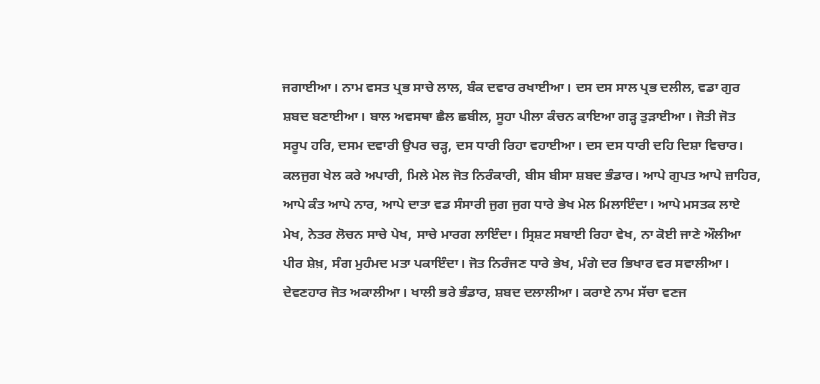ਜਗਾਈਆ। ਨਾਮ ਵਸਤ ਪ੍ਰਭ ਸਾਚੇ ਲਾਲ, ਬੰਕ ਦਵਾਰ ਰਖਾਈਆ। ਦਸ ਦਸ ਸਾਲ ਪ੍ਰਭ ਦਲੀਲ, ਵਡਾ ਗੁਰ ਸ਼ਬਦ ਬਣਾਈਆ। ਬਾਲ ਅਵਸਥਾ ਛੈਲ ਛਬੀਲ, ਸੂਹਾ ਪੀਲਾ ਕੰਚਨ ਕਾਇਆ ਗੜ੍ਹ ਤੁੜਾਈਆ। ਜੋਤੀ ਜੋਤ ਸਰੂਪ ਹਰਿ, ਦਸਮ ਦਵਾਰੀ ਉਪਰ ਚੜ੍ਹ, ਦਸ ਧਾਰੀ ਰਿਹਾ ਵਹਾਈਆ। ਦਸ ਦਸ ਧਾਰੀ ਦਹਿ ਦਿਸ਼ਾ ਵਿਚਾਰ। ਕਲਜੁਗ ਖੇਲ ਕਰੇ ਅਪਾਰੀ, ਮਿਲੇ ਮੇਲ ਜੋਤ ਨਿਰੰਕਾਰੀ, ਬੀਸ ਬੀਸਾ ਸ਼ਬਦ ਭੰਡਾਰ। ਆਪੇ ਗੁਪਤ ਆਪੇ ਜ਼ਾਹਿਰ, ਆਪੇ ਕੰਤ ਆਪੇ ਨਾਰ, ਆਪੇ ਦਾਤਾ ਵਡ ਸੰਸਾਰੀ ਜੁਗ ਜੁਗ ਧਾਰੇ ਭੇਖ ਮੇਲ ਮਿਲਾਇੰਦਾ। ਆਪੇ ਮਸਤਕ ਲਾਏ ਮੇਖ, ਨੇਤਰ ਲੋਚਨ ਸਾਚੇ ਪੇਖ, ਸਾਚੇ ਮਾਰਗ ਲਾਇੰਦਾ। ਸ੍ਰਿਸ਼ਟ ਸਬਾਈ ਰਿਹਾ ਵੇਖ, ਨਾ ਕੋਈ ਜਾਣੇ ਔਲੀਆ ਪੀਰ ਸ਼ੇਖ਼, ਸੰਗ ਮੁਹੰਮਦ ਮਤਾ ਪਕਾਇੰਦਾ। ਜੋਤ ਨਿਰੰਜਣ ਧਾਰੇ ਭੇਖ, ਮੰਗੇ ਦਰ ਭਿਖਾਰ ਵਰ ਸਵਾਲੀਆ। ਦੇਵਣਹਾਰ ਜੋਤ ਅਕਾਲੀਆ। ਖਾਲੀ ਭਰੇ ਭੰਡਾਰ, ਸ਼ਬਦ ਦਲਾਲੀਆ। ਕਰਾਏ ਨਾਮ ਸੱਚਾ ਵਣਜ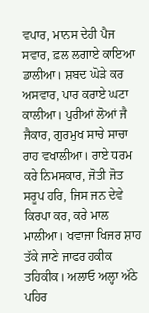ਵਪਾਰ, ਮਾਨਸ ਦੇਹੀ ਪੈਜ ਸਵਾਰ, ਫ਼ਲ ਲਗਾਏ ਕਾਇਆ ਡਾਲੀਆ। ਸ਼ਬਦ ਘੋੜੇ ਕਰ ਅਸਵਾਰ, ਪਾਰ ਕਰਾਏ ਘਟਾ ਕਾਲੀਆ। ਪੁਰੀਆਂ ਲੋਆਂ ਜੈ ਜੈਕਾਰ, ਗੁਰਮੁਖ ਸਾਚੇ ਸਾਚਾ ਰਾਹ ਵਖਾਲੀਆ। ਰਾਏ ਧਰਮ ਕਰੇ ਨਿਮਸਕਾਰ, ਜੋਤੀ ਜੋਤ ਸਰੂਪ ਹਰਿ, ਜਿਸ ਜਨ ਦੇਵੇ ਕਿਰਪਾ ਕਰ, ਕਰੇ ਮਾਲ ਮਾਲੀਆ। ਖਵਾਜਾ ਖਿਜਰ ਸ਼ਾਹ ਤੱਕੇ ਜਾਣੇ ਜਾਫਰ ਹਕੀਕ ਤਹਿਕੀਕ। ਅਲਾਓ ਅਲ੍ਹਾ ਅੱਠੇ ਪਹਿਰ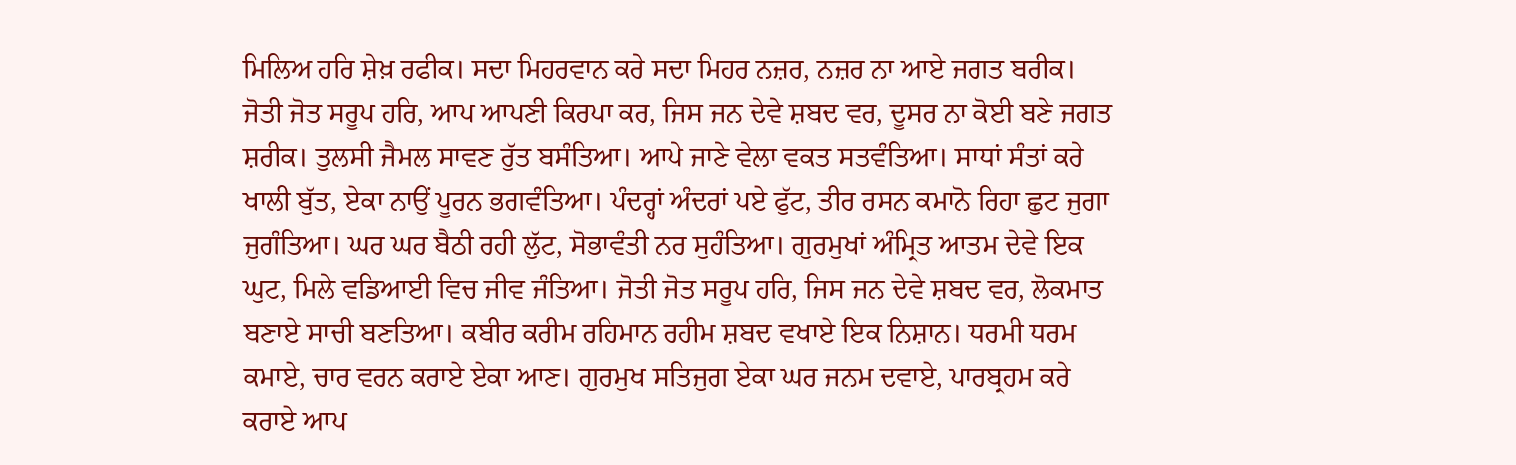ਮਿਲਿਅ ਹਰਿ ਸ਼ੇਖ਼ ਰਫੀਕ। ਸਦਾ ਮਿਹਰਵਾਨ ਕਰੇ ਸਦਾ ਮਿਹਰ ਨਜ਼ਰ, ਨਜ਼ਰ ਨਾ ਆਏ ਜਗਤ ਬਰੀਕ। ਜੋਤੀ ਜੋਤ ਸਰੂਪ ਹਰਿ, ਆਪ ਆਪਣੀ ਕਿਰਪਾ ਕਰ, ਜਿਸ ਜਨ ਦੇਵੇ ਸ਼ਬਦ ਵਰ, ਦੂਸਰ ਨਾ ਕੋਈ ਬਣੇ ਜਗਤ ਸ਼ਰੀਕ। ਤੁਲਸੀ ਜੈਮਲ ਸਾਵਣ ਰੁੱਤ ਬਸੰਤਿਆ। ਆਪੇ ਜਾਣੇ ਵੇਲਾ ਵਕਤ ਸਤਵੰਤਿਆ। ਸਾਧਾਂ ਸੰਤਾਂ ਕਰੇ ਖਾਲੀ ਬੁੱਤ, ਏਕਾ ਨਾਉਂ ਪੂਰਨ ਭਗਵੰਤਿਆ। ਪੰਦਰ੍ਹਾਂ ਅੰਦਰਾਂ ਪਏ ਫੁੱਟ, ਤੀਰ ਰਸਨ ਕਮਾਨੋ ਰਿਹਾ ਛੁਟ ਜੁਗਾ ਜੁਗੰਤਿਆ। ਘਰ ਘਰ ਬੈਠੀ ਰਹੀ ਲੁੱਟ, ਸੋਭਾਵੰਤੀ ਨਰ ਸੁਹੰਤਿਆ। ਗੁਰਮੁਖਾਂ ਅੰਮ੍ਰਿਤ ਆਤਮ ਦੇਵੇ ਇਕ ਘੁਟ, ਮਿਲੇ ਵਡਿਆਈ ਵਿਚ ਜੀਵ ਜੰਤਿਆ। ਜੋਤੀ ਜੋਤ ਸਰੂਪ ਹਰਿ, ਜਿਸ ਜਨ ਦੇਵੇ ਸ਼ਬਦ ਵਰ, ਲੋਕਮਾਤ ਬਣਾਏ ਸਾਚੀ ਬਣਤਿਆ। ਕਬੀਰ ਕਰੀਮ ਰਹਿਮਾਨ ਰਹੀਮ ਸ਼ਬਦ ਵਖਾਏ ਇਕ ਨਿਸ਼ਾਨ। ਧਰਮੀ ਧਰਮ ਕਮਾਏ, ਚਾਰ ਵਰਨ ਕਰਾਏ ਏਕਾ ਆਣ। ਗੁਰਮੁਖ ਸਤਿਜੁਗ ਏਕਾ ਘਰ ਜਨਮ ਦਵਾਏ, ਪਾਰਬ੍ਰਹਮ ਕਰੇ ਕਰਾਏ ਆਪ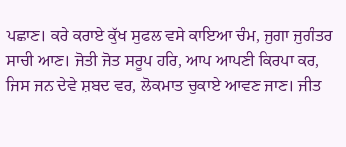ਪਛਾਣ। ਕਰੇ ਕਰਾਏ ਕੁੱਖ ਸੁਫਲ ਵਸੇ ਕਾਇਆ ਚੰਮ, ਜੁਗਾ ਜੁਗੰਤਰ ਸਾਚੀ ਆਣ। ਜੋਤੀ ਜੋਤ ਸਰੂਪ ਹਰਿ, ਆਪ ਆਪਣੀ ਕਿਰਪਾ ਕਰ, ਜਿਸ ਜਨ ਦੇਵੇ ਸ਼ਬਦ ਵਰ, ਲੋਕਮਾਤ ਚੁਕਾਏ ਆਵਣ ਜਾਣ। ਜੀਤ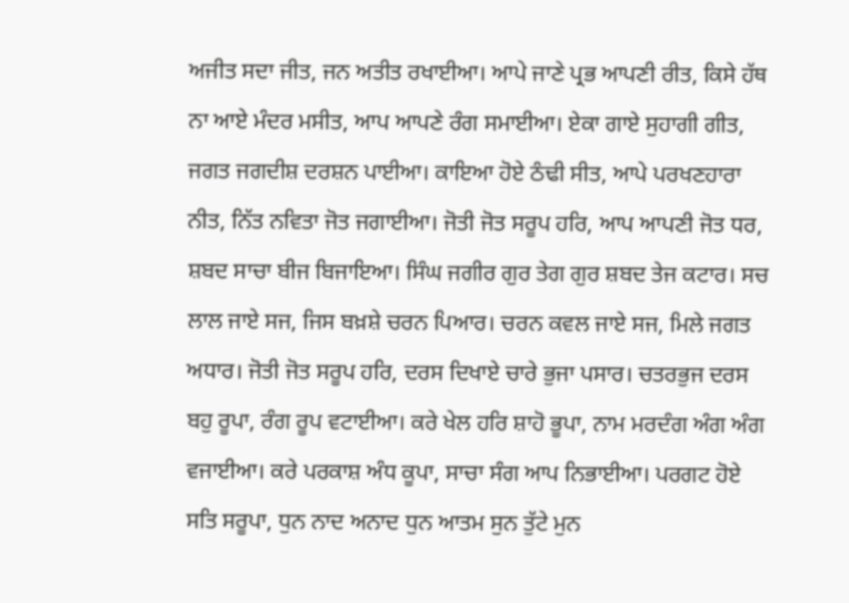ਅਜੀਤ ਸਦਾ ਜੀਤ, ਜਨ ਅਤੀਤ ਰਖਾਈਆ। ਆਪੇ ਜਾਣੇ ਪ੍ਰਭ ਆਪਣੀ ਰੀਤ, ਕਿਸੇ ਹੱਥ ਨਾ ਆਏ ਮੰਦਰ ਮਸੀਤ, ਆਪ ਆਪਣੇ ਰੰਗ ਸਮਾਈਆ। ਏਕਾ ਗਾਏ ਸੁਹਾਗੀ ਗੀਤ, ਜਗਤ ਜਗਦੀਸ਼ ਦਰਸ਼ਨ ਪਾਈਆ। ਕਾਇਆ ਹੋਏ ਠੰਢੀ ਸੀਤ, ਆਪੇ ਪਰਖਣਹਾਰਾ ਨੀਤ, ਨਿੱਤ ਨਵਿਤਾ ਜੋਤ ਜਗਾਈਆ। ਜੋਤੀ ਜੋਤ ਸਰੂਪ ਹਰਿ, ਆਪ ਆਪਣੀ ਜੋਤ ਧਰ, ਸ਼ਬਦ ਸਾਚਾ ਬੀਜ ਬਿਜਾਇਆ। ਸਿੰਘ ਜਗੀਰ ਗੁਰ ਤੇਗ ਗੁਰ ਸ਼ਬਦ ਤੇਜ ਕਟਾਰ। ਸਚ ਲਾਲ ਜਾਏ ਸਜ, ਜਿਸ ਬਖ਼ਸ਼ੇ ਚਰਨ ਪਿਆਰ। ਚਰਨ ਕਵਲ ਜਾਏ ਸਜ, ਮਿਲੇ ਜਗਤ ਅਧਾਰ। ਜੋਤੀ ਜੋਤ ਸਰੂਪ ਹਰਿ, ਦਰਸ ਦਿਖਾਏ ਚਾਰੇ ਭੁਜਾ ਪਸਾਰ। ਚਤਰਭੁਜ ਦਰਸ ਬਹੁ ਰੂਪਾ, ਰੰਗ ਰੂਪ ਵਟਾਈਆ। ਕਰੇ ਖੇਲ ਹਰਿ ਸ਼ਾਹੋ ਭੂਪਾ, ਨਾਮ ਮਰਦੰਗ ਅੰਗ ਅੰਗ ਵਜਾਈਆ। ਕਰੇ ਪਰਕਾਸ਼ ਅੰਧ ਕੂਪਾ, ਸਾਚਾ ਸੰਗ ਆਪ ਨਿਭਾਈਆ। ਪਰਗਟ ਹੋਏ ਸਤਿ ਸਰੂਪਾ, ਧੁਨ ਨਾਦ ਅਨਾਦ ਧੁਨ ਆਤਮ ਸੁਨ ਤੁੱਟੇ ਮੁਨ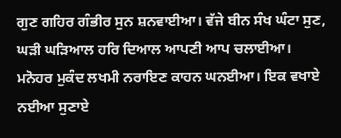ਗੁਣ ਗਹਿਰ ਗੰਭੀਰ ਸੁਨ ਸ਼ਨਵਾਈਆ। ਵੱਜੇ ਬੀਨ ਸੰਖ ਘੰਟਾ ਸੁਣ, ਘੜੀ ਘੜਿਆਲ ਹਰਿ ਦਿਆਲ ਆਪਣੀ ਆਪ ਚਲਾਈਆ। ਮਨੋਹਰ ਮੁਕੰਦ ਲਖਮੀ ਨਰਾਇਣ ਕਾਹਨ ਘਨਈਆ। ਇਕ ਵਖਾਏ ਨਈਆ ਸੁਣਾਏ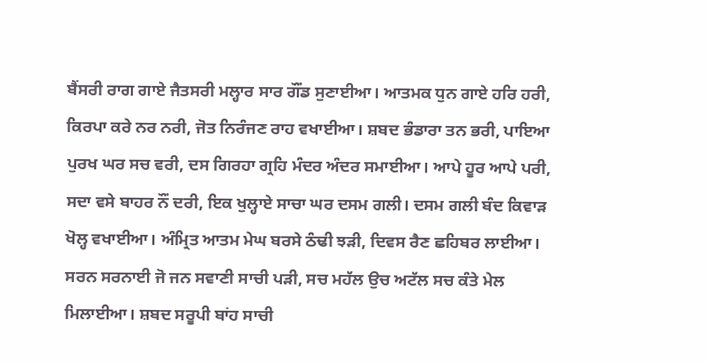ਬੈਂਸਰੀ ਰਾਗ ਗਾਏ ਜੈਤਸਰੀ ਮਲ੍ਹਾਰ ਸਾਰ ਗੌਂਡ ਸੁਣਾਈਆ। ਆਤਮਕ ਧੁਨ ਗਾਏ ਹਰਿ ਹਰੀ, ਕਿਰਪਾ ਕਰੇ ਨਰ ਨਰੀ, ਜੋਤ ਨਿਰੰਜਣ ਰਾਹ ਵਖਾਈਆ। ਸ਼ਬਦ ਭੰਡਾਰਾ ਤਨ ਭਰੀ, ਪਾਇਆ ਪੁਰਖ ਘਰ ਸਚ ਵਰੀ, ਦਸ ਗਿਰਹਾ ਗ੍ਰਹਿ ਮੰਦਰ ਅੰਦਰ ਸਮਾਈਆ। ਆਪੇ ਹੂਰ ਆਪੇ ਪਰੀ, ਸਦਾ ਵਸੇ ਬਾਹਰ ਨੌਂ ਦਰੀ, ਇਕ ਖੁਲ੍ਹਾਏ ਸਾਚਾ ਘਰ ਦਸਮ ਗਲੀ। ਦਸਮ ਗਲੀ ਬੰਦ ਕਿਵਾੜ ਖੋਲ੍ਹ ਵਖਾਈਆ। ਅੰਮ੍ਰਿਤ ਆਤਮ ਮੇਘ ਬਰਸੇ ਠੰਢੀ ਝੜੀ, ਦਿਵਸ ਰੈਣ ਛਹਿਬਰ ਲਾਈਆ। ਸਰਨ ਸਰਨਾਈ ਜੋ ਜਨ ਸਵਾਣੀ ਸਾਚੀ ਪੜੀ, ਸਚ ਮਹੱਲ ਉਚ ਅਟੱਲ ਸਚ ਕੰਤੇ ਮੇਲ ਮਿਲਾਈਆ। ਸ਼ਬਦ ਸਰੂਪੀ ਬਾਂਹ ਸਾਚੀ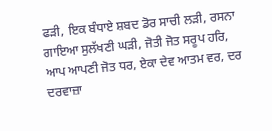ਫੜੀ, ਇਕ ਬੰਧਾਏ ਸ਼ਬਦ ਡੋਰ ਸਾਚੀ ਲੜੀ, ਰਸਨਾ ਗਾਇਆ ਸੁਲੱਖਣੀ ਘੜੀ, ਜੋਤੀ ਜੋਤ ਸਰੂਪ ਹਰਿ, ਆਪ ਆਪਣੀ ਜੋਤ ਧਰ, ਏਕਾ ਦੇਵ ਆਤਮ ਵਰ, ਦਰ ਦਰਵਾਜ਼ਾ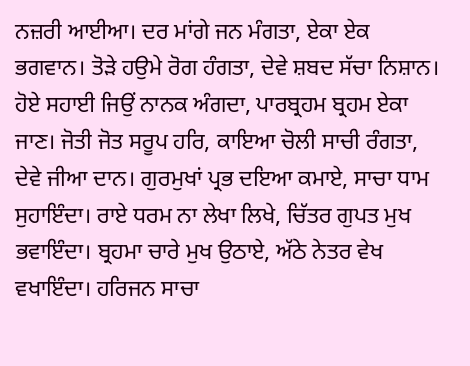ਨਜ਼ਰੀ ਆਈਆ। ਦਰ ਮਾਂਗੇ ਜਨ ਮੰਗਤਾ, ਏਕਾ ਏਕ ਭਗਵਾਨ। ਤੋੜੇ ਹਉਮੇ ਰੋਗ ਹੰਗਤਾ, ਦੇਵੇ ਸ਼ਬਦ ਸੱਚਾ ਨਿਸ਼ਾਨ। ਹੋਏ ਸਹਾਈ ਜਿਉਂ ਨਾਨਕ ਅੰਗਦਾ, ਪਾਰਬ੍ਰਹਮ ਬ੍ਰਹਮ ਏਕਾ ਜਾਣ। ਜੋਤੀ ਜੋਤ ਸਰੂਪ ਹਰਿ, ਕਾਇਆ ਚੋਲੀ ਸਾਚੀ ਰੰਗਤਾ, ਦੇਵੇ ਜੀਆ ਦਾਨ। ਗੁਰਮੁਖਾਂ ਪ੍ਰਭ ਦਇਆ ਕਮਾਏ, ਸਾਚਾ ਧਾਮ ਸੁਹਾਇੰਦਾ। ਰਾਏ ਧਰਮ ਨਾ ਲੇਖਾ ਲਿਖੇ, ਚਿੱਤਰ ਗੁਪਤ ਮੁਖ ਭਵਾਇੰਦਾ। ਬ੍ਰਹਮਾ ਚਾਰੇ ਮੁਖ ਉਠਾਏ, ਅੱਠੇ ਨੇਤਰ ਵੇਖ ਵਖਾਇੰਦਾ। ਹਰਿਜਨ ਸਾਚਾ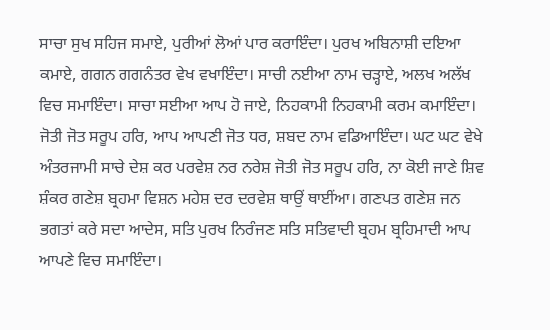ਸਾਚਾ ਸੁਖ ਸਹਿਜ ਸਮਾਏ, ਪੁਰੀਆਂ ਲੋਆਂ ਪਾਰ ਕਰਾਇੰਦਾ। ਪੁਰਖ ਅਬਿਨਾਸ਼ੀ ਦਇਆ ਕਮਾਏ, ਗਗਨ ਗਗਨੰਤਰ ਵੇਖ ਵਖਾਇੰਦਾ। ਸਾਚੀ ਨਈਆ ਨਾਮ ਚੜ੍ਹਾਏ, ਅਲਖ ਅਲੱਖ ਵਿਚ ਸਮਾਇੰਦਾ। ਸਾਚਾ ਸਈਆ ਆਪ ਹੋ ਜਾਏ, ਨਿਹਕਾਮੀ ਨਿਹਕਾਮੀ ਕਰਮ ਕਮਾਇੰਦਾ। ਜੋਤੀ ਜੋਤ ਸਰੂਪ ਹਰਿ, ਆਪ ਆਪਣੀ ਜੋਤ ਧਰ, ਸ਼ਬਦ ਨਾਮ ਵਡਿਆਇੰਦਾ। ਘਟ ਘਟ ਵੇਖੇ ਅੰਤਰਜਾਮੀ ਸਾਚੇ ਦੇਸ਼ ਕਰ ਪਰਵੇਸ਼ ਨਰ ਨਰੇਸ਼ ਜੋਤੀ ਜੋਤ ਸਰੂਪ ਹਰਿ, ਨਾ ਕੋਈ ਜਾਣੇ ਸ਼ਿਵ ਸ਼ੰਕਰ ਗਣੇਸ਼ ਬ੍ਰਹਮਾ ਵਿਸ਼ਨ ਮਹੇਸ਼ ਦਰ ਦਰਵੇਸ਼ ਥਾਉਂ ਥਾਈਂਆ। ਗਣਪਤ ਗਣੇਸ਼ ਜਨ ਭਗਤਾਂ ਕਰੇ ਸਦਾ ਆਦੇਸ, ਸਤਿ ਪੁਰਖ ਨਿਰੰਜਣ ਸਤਿ ਸਤਿਵਾਦੀ ਬ੍ਰਹਮ ਬ੍ਰਹਿਮਾਦੀ ਆਪ ਆਪਣੇ ਵਿਚ ਸਮਾਇੰਦਾ।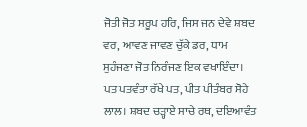ਜੋਤੀ ਜੋਤ ਸਰੂਪ ਹਰਿ, ਜਿਸ ਜਨ ਦੇਵੇ ਸ਼ਬਦ ਵਰ, ਆਵਣ ਜਾਵਣ ਚੁੱਕੇ ਡਰ, ਧਾਮ ਸੁਹੰਜਣਾ ਜੋਤ ਨਿਰੰਜਣ ਇਕ ਵਖਾਇੰਦਾ। ਪਤ ਪਤਵੰਤਾ ਰੱਖੇ ਪਤ, ਪੀਤ ਪੀਤੰਬਰ ਸੋਹੇ ਲਾਲ। ਸ਼ਬਦ ਚੜ੍ਹਾਏ ਸਾਚੇ ਰਥ, ਦਇਆਵੰਤ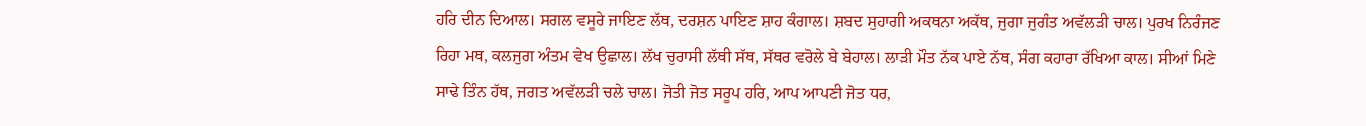ਹਰਿ ਦੀਨ ਦਿਆਲ। ਸਗਲ ਵਸੂਰੇ ਜਾਇਣ ਲੱਥ, ਦਰਸ਼ਨ ਪਾਇਣ ਸ਼ਾਹ ਕੰਗਾਲ। ਸ਼ਬਦ ਸੁਹਾਗੀ ਅਕਥਨਾ ਅਕੱਥ, ਜੁਗਾ ਜੁਗੰਤ ਅਵੱਲੜੀ ਚਾਲ। ਪੁਰਖ ਨਿਰੰਜਣ ਰਿਹਾ ਮਥ, ਕਲਜੁਗ ਅੰਤਮ ਵੇਖ ਉਛਾਲ। ਲੱਖ ਚੁਰਾਸੀ ਲੱਥੀ ਸੱਥ, ਸੱਥਰ ਵਰੋਲੇ ਬੇ ਬੇਹਾਲ। ਲਾੜੀ ਮੌਤ ਨੱਕ ਪਾਏ ਨੱਥ, ਸੰਗ ਕਹਾਰਾ ਰੱਖਿਆ ਕਾਲ। ਸੀਆਂ ਮਿਣੇ ਸਾਢੇ ਤਿੰਨ ਹੱਥ, ਜਗਤ ਅਵੱਲੜੀ ਚਲੇ ਚਾਲ। ਜੋਤੀ ਜੋਤ ਸਰੂਪ ਹਰਿ, ਆਪ ਆਪਣੀ ਜੋਤ ਧਰ,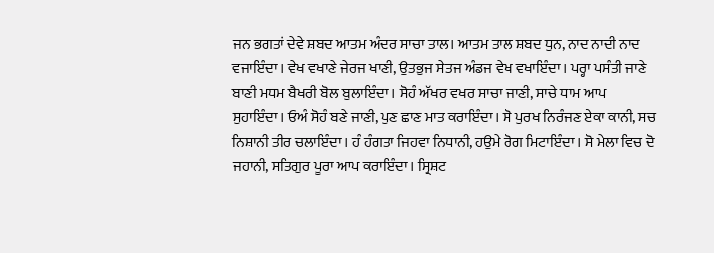ਜਨ ਭਗਤਾਂ ਦੇਵੇ ਸ਼ਬਦ ਆਤਮ ਅੰਦਰ ਸਾਚਾ ਤਾਲ। ਆਤਮ ਤਾਲ ਸ਼ਬਦ ਧੁਨ, ਨਾਦ ਨਾਦੀ ਨਾਦ ਵਜਾਇੰਦਾ। ਵੇਖ ਵਖਾਣੇ ਜੇਰਜ ਖਾਣੀ, ਉਤਭੁਜ ਸੇਤਜ ਅੰਡਜ ਵੇਖ ਵਖਾਇੰਦਾ। ਪਰ੍ਹਾ ਪਸੰਤੀ ਜਾਣੇ ਬਾਣੀ ਮਧਮ ਬੈਖਰੀ ਬੋਲ ਬੁਲਾਇੰਦਾ। ਸੋਹੰ ਅੱਖਰ ਵਖਰ ਸਾਚਾ ਜਾਣੀ, ਸਾਚੇ ਧਾਮ ਆਪ ਸੁਹਾਇੰਦਾ। ਓਅੰ ਸੋਹੰ ਬਣੇ ਜਾਣੀ, ਪੁਣ ਛਾਣ ਮਾਤ ਕਰਾਇੰਦਾ। ਸੋ ਪੁਰਖ ਨਿਰੰਜਣ ਏਕਾ ਕਾਨੀ, ਸਚ ਨਿਸ਼ਾਨੀ ਤੀਰ ਚਲਾਇੰਦਾ। ਹੰ ਹੰਗਤਾ ਜਿਹਵਾ ਨਿਧਾਨੀ, ਹਉਮੇ ਰੋਗ ਮਿਟਾਇੰਦਾ। ਸੋ ਮੇਲਾ ਵਿਚ ਦੋ ਜਹਾਨੀ, ਸਤਿਗੁਰ ਪੂਰਾ ਆਪ ਕਰਾਇੰਦਾ। ਸ੍ਰਿਸ਼ਟ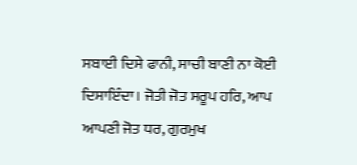ਸਬਾਈ ਦਿਸੇ ਫਾਨੀ, ਸਾਚੀ ਬਾਣੀ ਨਾ ਕੋਈ ਦਿਸਾਇੰਦਾ। ਜੋਤੀ ਜੋਤ ਸਰੂਪ ਹਰਿ, ਆਪ ਆਪਣੀ ਜੋਤ ਧਰ, ਗੁਰਮੁਖ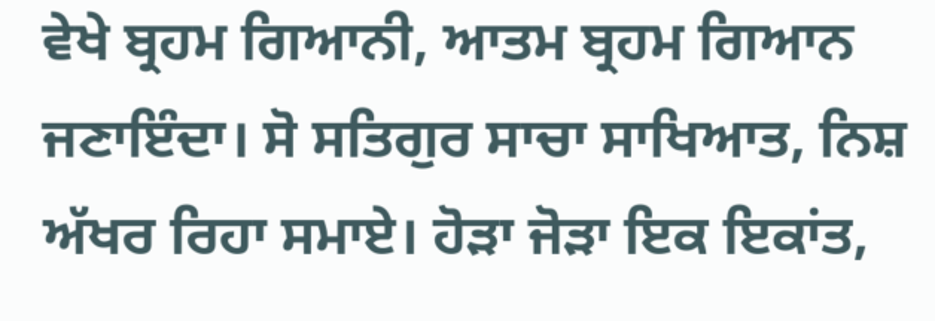ਵੇਖੇ ਬ੍ਰਹਮ ਗਿਆਨੀ, ਆਤਮ ਬ੍ਰਹਮ ਗਿਆਨ ਜਣਾਇੰਦਾ। ਸੋ ਸਤਿਗੁਰ ਸਾਚਾ ਸਾਖਿਆਤ, ਨਿਸ਼ ਅੱਖਰ ਰਿਹਾ ਸਮਾਏ। ਹੋੜਾ ਜੋੜਾ ਇਕ ਇਕਾਂਤ,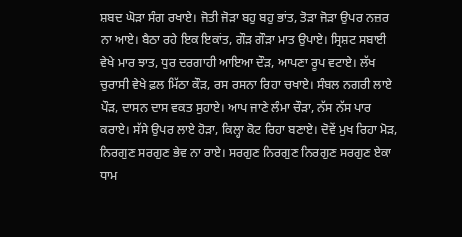ਸ਼ਬਦ ਘੋੜਾ ਸੰਗ ਰਖਾਏ। ਜੋਤੀ ਜੋੜਾ ਬਹੁ ਬਹੁ ਭਾਂਤ, ਤੋੜਾ ਜੋੜਾ ਉਪਰ ਨਜ਼ਰ ਨਾ ਆਏ। ਬੈਠਾ ਰਹੇ ਇਕ ਇਕਾਂਤ, ਗੌੜ ਗੌੜਾ ਮਾਤ ਉਪਾਏ। ਸ੍ਰਿਸ਼ਟ ਸਬਾਈ ਵੇਖੇ ਮਾਰ ਝਾਤ, ਧੁਰ ਦਰਗਾਹੀ ਆਇਆ ਦੌੜ, ਆਪਣਾ ਰੂਪ ਵਟਾਏ। ਲੱਖ ਚੁਰਾਸੀ ਵੇਖੇ ਫ਼ਲ ਮਿੱਠਾ ਕੌੜ, ਰਸ ਰਸਨਾ ਰਿਹਾ ਚਖਾਏ। ਸੰਬਲ ਨਗਰੀ ਲਾਏ ਪੌੜ, ਦਾਸਨ ਦਾਸ ਵਕਤ ਸੁਹਾਏ। ਆਪ ਜਾਣੇ ਲੰਮਾ ਚੌੜਾ, ਨੱਸ ਨੱਸ ਪਾਰ ਕਰਾਏ। ਸੱਸੇ ਉਪਰ ਲਾਏ ਹੋੜਾ, ਕਿਲ੍ਹਾ ਕੋਟ ਰਿਹਾ ਬਣਾਏ। ਦੋਵੇਂ ਮੁਖ ਰਿਹਾ ਮੋੜ, ਨਿਰਗੁਣ ਸਰਗੁਣ ਭੇਵ ਨਾ ਰਾਏ। ਸਰਗੁਣ ਨਿਰਗੁਣ ਨਿਰਗੁਣ ਸਰਗੁਣ ਏਕਾ ਧਾਮ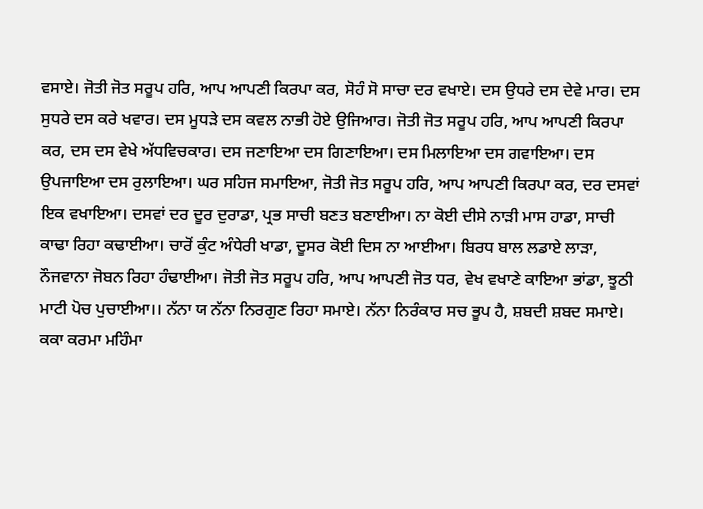ਵਸਾਏ। ਜੋਤੀ ਜੋਤ ਸਰੂਪ ਹਰਿ, ਆਪ ਆਪਣੀ ਕਿਰਪਾ ਕਰ, ਸੋਹੰ ਸੋ ਸਾਚਾ ਦਰ ਵਖਾਏ। ਦਸ ਉਧਰੇ ਦਸ ਦੇਵੇ ਮਾਰ। ਦਸ ਸੁਧਰੇ ਦਸ ਕਰੇ ਖਵਾਰ। ਦਸ ਮੂਧੜੇ ਦਸ ਕਵਲ ਨਾਭੀ ਹੋਏ ਉਜਿਆਰ। ਜੋਤੀ ਜੋਤ ਸਰੂਪ ਹਰਿ, ਆਪ ਆਪਣੀ ਕਿਰਪਾ ਕਰ, ਦਸ ਦਸ ਵੇਖੇ ਅੱਧਵਿਚਕਾਰ। ਦਸ ਜਣਾਇਆ ਦਸ ਗਿਣਾਇਆ। ਦਸ ਮਿਲਾਇਆ ਦਸ ਗਵਾਇਆ। ਦਸ ਉਪਜਾਇਆ ਦਸ ਰੁਲਾਇਆ। ਘਰ ਸਹਿਜ ਸਮਾਇਆ, ਜੋਤੀ ਜੋਤ ਸਰੂਪ ਹਰਿ, ਆਪ ਆਪਣੀ ਕਿਰਪਾ ਕਰ, ਦਰ ਦਸਵਾਂ ਇਕ ਵਖਾਇਆ। ਦਸਵਾਂ ਦਰ ਦੂਰ ਦੁਰਾਡਾ, ਪ੍ਰਭ ਸਾਚੀ ਬਣਤ ਬਣਾਈਆ। ਨਾ ਕੋਈ ਦੀਸੇ ਨਾੜੀ ਮਾਸ ਹਾਡਾ, ਸਾਚੀ ਕਾਢਾ ਰਿਹਾ ਕਢਾਈਆ। ਚਾਰੋਂ ਕੁੰਟ ਅੰਧੇਰੀ ਖਾਡਾ, ਦੂਸਰ ਕੋਈ ਦਿਸ ਨਾ ਆਈਆ। ਬਿਰਧ ਬਾਲ ਲਡਾਏ ਲਾੜਾ, ਨੌਜਵਾਨਾ ਜੋਬਨ ਰਿਹਾ ਹੰਢਾਈਆ। ਜੋਤੀ ਜੋਤ ਸਰੂਪ ਹਰਿ, ਆਪ ਆਪਣੀ ਜੋਤ ਧਰ, ਵੇਖ ਵਖਾਣੇ ਕਾਇਆ ਭਾਂਡਾ, ਝੂਠੀ ਮਾਟੀ ਪੋਚ ਪੁਚਾਈਆ।। ਨੱਨਾ ਯ ਨੱਨਾ ਨਿਰਗੁਣ ਰਿਹਾ ਸਮਾਏ। ਨੱਨਾ ਨਿਰੰਕਾਰ ਸਚ ਭੂਪ ਹੈ, ਸ਼ਬਦੀ ਸ਼ਬਦ ਸਮਾਏ। ਕਕਾ ਕਰਮਾ ਮਹਿੰਮਾ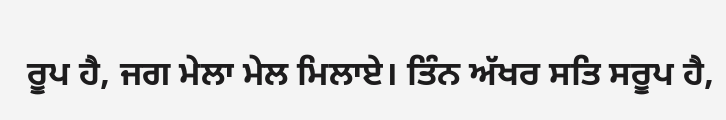ਰੂਪ ਹੈ, ਜਗ ਮੇਲਾ ਮੇਲ ਮਿਲਾਏ। ਤਿੰਨ ਅੱਖਰ ਸਤਿ ਸਰੂਪ ਹੈ,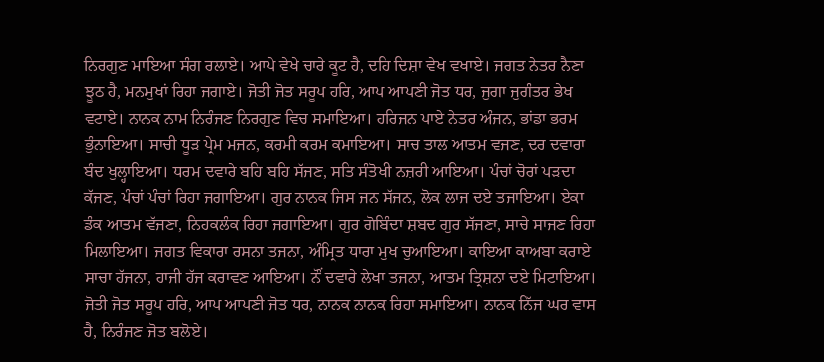ਨਿਰਗੁਣ ਮਾਇਆ ਸੰਗ ਰਲਾਏ। ਆਪੇ ਵੇਖੇ ਚਾਰੇ ਕੂਟ ਹੈ, ਦਹਿ ਦਿਸ਼ਾ ਵੇਖ ਵਖਾਏ। ਜਗਤ ਨੇਤਰ ਨੈਣਾ ਝੂਠ ਹੈ, ਮਨਮੁਖਾਂ ਰਿਹਾ ਜਗਾਏ। ਜੋਤੀ ਜੋਤ ਸਰੂਪ ਹਰਿ, ਆਪ ਆਪਣੀ ਜੋਤ ਧਰ, ਜੁਗਾ ਜੁਗੰਤਰ ਭੇਖ ਵਟਾਏ। ਨਾਨਕ ਨਾਮ ਨਿਰੰਜਣ ਨਿਰਗੁਣ ਵਿਚ ਸਮਾਇਆ। ਹਰਿਜਨ ਪਾਏ ਨੇਤਰ ਅੰਜਨ, ਭਾਂਡਾ ਭਰਮ ਭੁੰਨਾਇਆ। ਸਾਚੀ ਧੂੜ ਪ੍ਰੇਮ ਮਜਨ, ਕਰਮੀ ਕਰਮ ਕਮਾਇਆ। ਸਾਚ ਤਾਲ ਆਤਮ ਵਜਣ, ਦਰ ਦਵਾਰਾ ਬੰਦ ਖੁਲ੍ਹਾਇਆ। ਧਰਮ ਦਵਾਰੇ ਬਹਿ ਬਹਿ ਸੱਜਣ, ਸਤਿ ਸੰਤੋਖੀ ਨਜ਼ਰੀ ਆਇਆ। ਪੰਚਾਂ ਚੋਰਾਂ ਪੜਦਾ ਕੱਜਣ, ਪੰਚਾਂ ਪੰਚਾਂ ਰਿਹਾ ਜਗਾਇਆ। ਗੁਰ ਨਾਨਕ ਜਿਸ ਜਨ ਸੱਜਨ, ਲੋਕ ਲਾਜ ਦਏ ਤਜਾਇਆ। ਏਕਾ ਡੰਕ ਆਤਮ ਵੱਜਣਾ, ਨਿਹਕਲੰਕ ਰਿਹਾ ਜਗਾਇਆ। ਗੁਰ ਗੋਬਿੰਦਾ ਸ਼ਬਦ ਗੁਰ ਸੱਜਣਾ, ਸਾਚੇ ਸਾਜਣ ਰਿਹਾ ਮਿਲਾਇਆ। ਜਗਤ ਵਿਕਾਰਾ ਰਸਨਾ ਤਜਨਾ, ਅੰਮ੍ਰਿਤ ਧਾਰਾ ਮੁਖ ਚੁਆਇਆ। ਕਾਇਆ ਕਾਅਬਾ ਕਰਾਏ ਸਾਚਾ ਹੱਜਨਾ, ਹਾਜੀ ਹੱਜ ਕਰਾਵਣ ਆਇਆ। ਨੌਂ ਦਵਾਰੇ ਲੇਖਾ ਤਜਨਾ, ਆਤਮ ਤ੍ਰਿਸ਼ਨਾ ਦਏ ਮਿਟਾਇਆ। ਜੋਤੀ ਜੋਤ ਸਰੂਪ ਹਰਿ, ਆਪ ਆਪਣੀ ਜੋਤ ਧਰ, ਨਾਨਕ ਨਾਨਕ ਰਿਹਾ ਸਮਾਇਆ। ਨਾਨਕ ਨਿੱਜ ਘਰ ਵਾਸ ਹੈ, ਨਿਰੰਜਣ ਜੋਤ ਬਲੋਏ।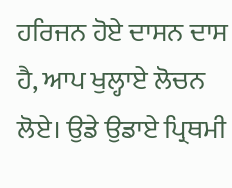ਹਰਿਜਨ ਹੋਏ ਦਾਸਨ ਦਾਸ ਹੈ, ਆਪ ਖੁਲ੍ਹਾਏ ਲੋਚਨ ਲੋਏ। ਉਡੇ ਉਡਾਏ ਪ੍ਰਿਥਮੀ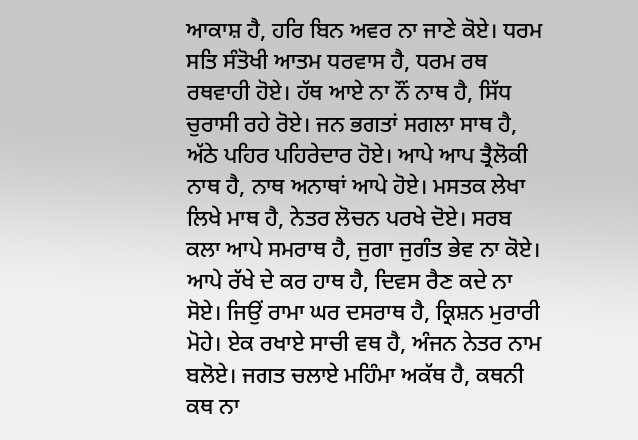ਆਕਾਸ਼ ਹੈ, ਹਰਿ ਬਿਨ ਅਵਰ ਨਾ ਜਾਣੇ ਕੋਏ। ਧਰਮ ਸਤਿ ਸੰਤੋਖੀ ਆਤਮ ਧਰਵਾਸ ਹੈ, ਧਰਮ ਰਥ ਰਥਵਾਹੀ ਹੋਏ। ਹੱਥ ਆਏ ਨਾ ਨੌਂ ਨਾਥ ਹੈ, ਸਿੱਧ ਚੁਰਾਸੀ ਰਹੇ ਰੋਏ। ਜਨ ਭਗਤਾਂ ਸਗਲਾ ਸਾਥ ਹੈ, ਅੱਠੇ ਪਹਿਰ ਪਹਿਰੇਦਾਰ ਹੋਏ। ਆਪੇ ਆਪ ਤ੍ਰੈਲੋਕੀ ਨਾਥ ਹੈ, ਨਾਥ ਅਨਾਥਾਂ ਆਪੇ ਹੋਏ। ਮਸਤਕ ਲੇਖਾ ਲਿਖੇ ਮਾਥ ਹੈ, ਨੇਤਰ ਲੋਚਨ ਪਰਖੇ ਦੋਏ। ਸਰਬ ਕਲਾ ਆਪੇ ਸਮਰਾਥ ਹੈ, ਜੁਗਾ ਜੁਗੰਤ ਭੇਵ ਨਾ ਕੋਏ। ਆਪੇ ਰੱਖੇ ਦੇ ਕਰ ਹਾਥ ਹੈ, ਦਿਵਸ ਰੈਣ ਕਦੇ ਨਾ ਸੋਏ। ਜਿਉਂ ਰਾਮਾ ਘਰ ਦਸਰਾਥ ਹੈ, ਕ੍ਰਿਸ਼ਨ ਮੁਰਾਰੀ ਮੋਹੇ। ਏਕ ਰਖਾਏ ਸਾਚੀ ਵਥ ਹੈ, ਅੰਜਨ ਨੇਤਰ ਨਾਮ ਬਲੋਏ। ਜਗਤ ਚਲਾਏ ਮਹਿੰਮਾ ਅਕੱਥ ਹੈ, ਕਥਨੀ ਕਥ ਨਾ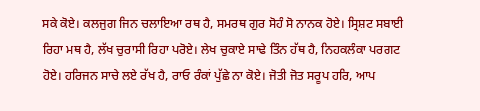ਸਕੇ ਕੋਏ। ਕਲਜੁਗ ਜਿਨ ਚਲਾਇਆ ਰਥ ਹੈ, ਸਮਰਥ ਗੁਰ ਸੋਹੰ ਸੋ ਨਾਨਕ ਹੋਏ। ਸ੍ਰਿਸ਼ਟ ਸਬਾਈ ਰਿਹਾ ਮਥ ਹੈ, ਲੱਖ ਚੁਰਾਸੀ ਰਿਹਾ ਪਰੋਏ। ਲੇਖ ਚੁਕਾਏ ਸਾਢੇ ਤਿੰਨ ਹੱਥ ਹੈ, ਨਿਹਕਲੰਕਾ ਪਰਗਟ ਹੋਏ। ਹਰਿਜਨ ਸਾਚੇ ਲਏ ਰੱਖ ਹੈ, ਰਾਓ ਰੰਕਾਂ ਪੁੱਛੇ ਨਾ ਕੋਏ। ਜੋਤੀ ਜੋਤ ਸਰੂਪ ਹਰਿ, ਆਪ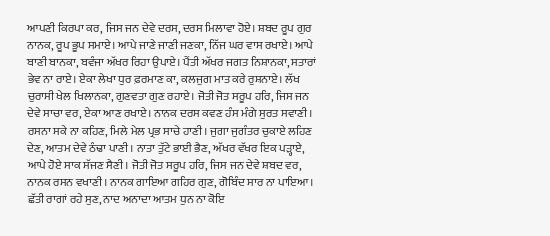ਆਪਣੀ ਕਿਰਪਾ ਕਰ, ਜਿਸ ਜਨ ਦੇਵੇ ਦਰਸ, ਦਰਸ ਮਿਲਾਵਾ ਹੋਏ। ਸ਼ਬਦ ਰੂਪ ਗੁਰ ਨਾਨਕ, ਰੂਪ ਭੂਪ ਸਮਾਏ। ਆਪੇ ਜਾਣੇ ਜਾਣੀ ਜਣਕਾ, ਨਿੱਜ ਘਰ ਵਾਸ ਰਖਾਏ। ਆਪੇ ਬਾਣੀ ਬਾਨਕਾ, ਬਵੰਜਾ ਅੱਖਰ ਰਿਹਾ ਉਪਾਏ। ਪੈਂਤੀ ਅੱਖਰ ਜਗਤ ਨਿਸ਼ਾਨਕਾ, ਸਤਾਰਾਂ ਭੇਵ ਨਾ ਰਾਏ। ਏਕਾ ਲੇਖਾ ਧੁਰ ਫ਼ਰਮਾਣ ਕਾ, ਕਲਜੁਗ ਮਾਤ ਕਰੇ ਰੁਸ਼ਨਾਏ। ਲੱਖ ਚੁਰਾਸੀ ਖੇਲ ਖਿਲਾਨਕਾ, ਗੁਣਵਤਾ ਗੁਣ ਰਹਾਏ। ਜੋਤੀ ਜੋਤ ਸਰੂਪ ਹਰਿ, ਜਿਸ ਜਨ ਦੇਵੇ ਸਾਚਾ ਵਰ, ਏਕਾ ਆਣ ਰਖਾਏ। ਨਾਨਕ ਦਰਸ ਕਵਣ ਹੰਸ ਮੰਗੇ ਸੁਰਤ ਸਵਾਣੀ। ਰਸਨਾ ਸਕੇ ਨਾ ਕਹਿਣ, ਮਿਲੇ ਮੇਲ ਪ੍ਰਭ ਸਾਚੇ ਹਾਣੀ। ਜੁਗਾ ਜੁਗੰਤਰ ਚੁਕਾਏ ਲਹਿਣ ਦੇਣ, ਆਤਮ ਦੇਵੇ ਠੰਢਾ ਪਾਣੀ। ਨਾਤਾ ਤੁੱਟੇ ਭਾਈ ਭੈਣ, ਅੱਖਰ ਵੱਖਰ ਇਕ ਪੜ੍ਹਾਏ, ਆਪੇ ਹੋਏ ਸਾਕ ਸੱਜਣ ਸੈਣੀ। ਜੋਤੀ ਜੋਤ ਸਰੂਪ ਹਰਿ, ਜਿਸ ਜਨ ਦੇਵੇ ਸ਼ਬਦ ਵਰ, ਨਾਨਕ ਰਸਨ ਵਖਾਣੀ। ਨਾਨਕ ਗਾਇਆ ਗਹਿਰ ਗੁਣ, ਗੋਬਿੰਦ ਸਾਰ ਨਾ ਪਾਇਆ। ਛੱਤੀ ਰਾਗਾਂ ਰਹੇ ਸੁਣ, ਨਾਦ ਅਨਾਦਾ ਆਤਮ ਧੁਨ ਨਾ ਕੋਇ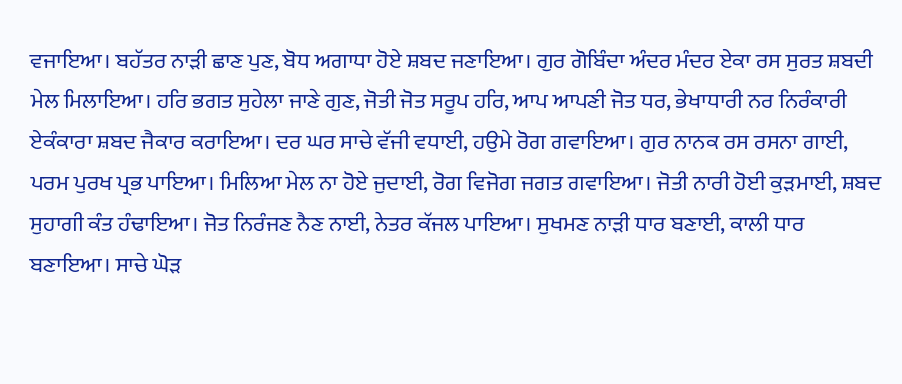ਵਜਾਇਆ। ਬਹੱਤਰ ਨਾੜੀ ਛਾਣ ਪੁਣ, ਬੋਧ ਅਗਾਧਾ ਹੋਏ ਸ਼ਬਦ ਜਣਾਇਆ। ਗੁਰ ਗੋਬਿੰਦਾ ਅੰਦਰ ਮੰਦਰ ਏਕਾ ਰਸ ਸੁਰਤ ਸ਼ਬਦੀ ਮੇਲ ਮਿਲਾਇਆ। ਹਰਿ ਭਗਤ ਸੁਹੇਲਾ ਜਾਣੇ ਗੁਣ, ਜੋਤੀ ਜੋਤ ਸਰੂਪ ਹਰਿ, ਆਪ ਆਪਣੀ ਜੋਤ ਧਰ, ਭੇਖਾਧਾਰੀ ਨਰ ਨਿਰੰਕਾਰੀ ਏਕੰਕਾਰਾ ਸ਼ਬਦ ਜੈਕਾਰ ਕਰਾਇਆ। ਦਰ ਘਰ ਸਾਚੇ ਵੱਜੀ ਵਧਾਈ, ਹਉਮੇ ਰੋਗ ਗਵਾਇਆ। ਗੁਰ ਨਾਨਕ ਰਸ ਰਸਨਾ ਗਾਈ, ਪਰਮ ਪੁਰਖ ਪ੍ਰਭ ਪਾਇਆ। ਮਿਲਿਆ ਮੇਲ ਨਾ ਹੋਏ ਜੁਦਾਈ, ਰੋਗ ਵਿਜੋਗ ਜਗਤ ਗਵਾਇਆ। ਜੋਤੀ ਨਾਰੀ ਹੋਈ ਕੁੜਮਾਈ, ਸ਼ਬਦ ਸੁਹਾਗੀ ਕੰਤ ਹੰਢਾਇਆ। ਜੋਤ ਨਿਰੰਜਣ ਨੈਣ ਨਾਈ, ਨੇਤਰ ਕੱਜਲ ਪਾਇਆ। ਸੁਖਮਣ ਨਾੜੀ ਧਾਰ ਬਣਾਈ, ਕਾਲੀ ਧਾਰ ਬਣਾਇਆ। ਸਾਚੇ ਘੋੜ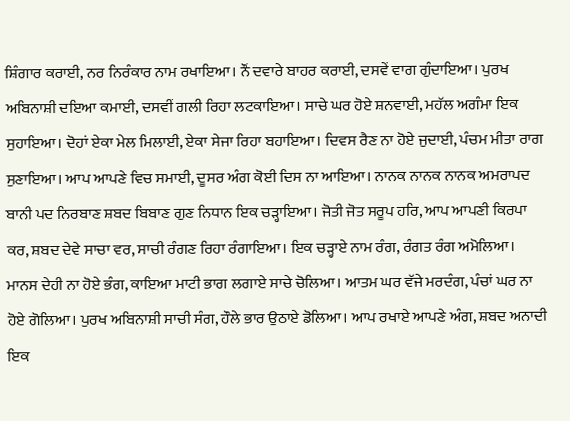ਸ਼ਿੰਗਾਰ ਕਰਾਈ, ਨਰ ਨਿਰੰਕਾਰ ਨਾਮ ਰਖਾਇਆ। ਨੌਂ ਦਵਾਰੇ ਬਾਹਰ ਕਰਾਈ, ਦਸਵੇਂ ਵਾਗ ਗੁੰਦਾਇਆ। ਪੁਰਖ ਅਬਿਨਾਸ਼ੀ ਦਇਆ ਕਮਾਈ, ਦਸਵੀਂ ਗਲੀ ਰਿਹਾ ਲਟਕਾਇਆ। ਸਾਚੇ ਘਰ ਹੋਏ ਸ਼ਨਵਾਈ, ਮਹੱਲ ਅਗੰਮਾ ਇਕ ਸੁਹਾਇਆ। ਦੋਹਾਂ ਏਕਾ ਮੇਲ ਮਿਲਾਈ, ਏਕਾ ਸੇਜਾ ਰਿਹਾ ਬਹਾਇਆ। ਦਿਵਸ ਰੈਣ ਨਾ ਹੋਏ ਜੁਦਾਈ, ਪੰਚਮ ਮੀਤਾ ਰਾਗ ਸੁਣਾਇਆ। ਆਪ ਆਪਣੇ ਵਿਚ ਸਮਾਈ, ਦੂਸਰ ਅੰਗ ਕੋਈ ਦਿਸ ਨਾ ਆਇਆ। ਨਾਨਕ ਨਾਨਕ ਨਾਨਕ ਅਮਰਾਪਦ ਬਾਨੀ ਪਦ ਨਿਰਬਾਣ ਸ਼ਬਦ ਬਿਬਾਣ ਗੁਣ ਨਿਧਾਨ ਇਕ ਚੜ੍ਹਾਇਆ। ਜੋਤੀ ਜੋਤ ਸਰੂਪ ਹਰਿ, ਆਪ ਆਪਣੀ ਕਿਰਪਾ ਕਰ, ਸ਼ਬਦ ਦੇਵੇ ਸਾਚਾ ਵਰ, ਸਾਚੀ ਰੰਗਣ ਰਿਹਾ ਰੰਗਾਇਆ। ਇਕ ਚੜ੍ਹਾਏ ਨਾਮ ਰੰਗ, ਰੰਗਤ ਰੰਗ ਅਮੋਲਿਆ। ਮਾਨਸ ਦੇਹੀ ਨਾ ਹੋਏ ਭੰਗ, ਕਾਇਆ ਮਾਟੀ ਭਾਗ ਲਗਾਏ ਸਾਚੇ ਚੋਲਿਆ। ਆਤਮ ਘਰ ਵੱਜੇ ਮਰਦੰਗ, ਪੰਚਾਂ ਘਰ ਨਾ ਹੋਏ ਗੋਲਿਆ। ਪੁਰਖ ਅਬਿਨਾਸ਼ੀ ਸਾਚੀ ਸੰਗ, ਹੌਲੇ ਭਾਰ ਉਠਾਏ ਡੋਲਿਆ। ਆਪ ਰਖਾਏ ਆਪਣੇ ਅੰਗ, ਸ਼ਬਦ ਅਨਾਦੀ ਇਕ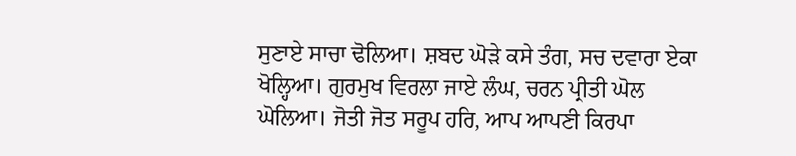ਸੁਣਾਏ ਸਾਚਾ ਢੋਲਿਆ। ਸ਼ਬਦ ਘੋੜੇ ਕਸੇ ਤੰਗ, ਸਚ ਦਵਾਰਾ ਏਕਾ ਖੋਲ੍ਹਿਆ। ਗੁਰਮੁਖ ਵਿਰਲਾ ਜਾਏ ਲੰਘ, ਚਰਨ ਪ੍ਰੀਤੀ ਘੋਲ ਘੋਲਿਆ। ਜੋਤੀ ਜੋਤ ਸਰੂਪ ਹਰਿ, ਆਪ ਆਪਣੀ ਕਿਰਪਾ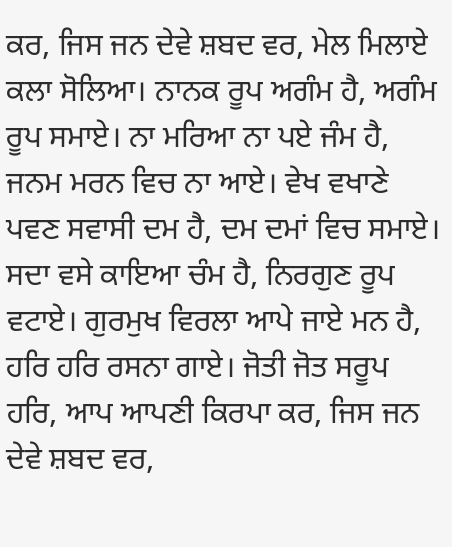ਕਰ, ਜਿਸ ਜਨ ਦੇਵੇ ਸ਼ਬਦ ਵਰ, ਮੇਲ ਮਿਲਾਏ ਕਲਾ ਸੋਲਿਆ। ਨਾਨਕ ਰੂਪ ਅਗੰਮ ਹੈ, ਅਗੰਮ ਰੂਪ ਸਮਾਏ। ਨਾ ਮਰਿਆ ਨਾ ਪਏ ਜੰਮ ਹੈ, ਜਨਮ ਮਰਨ ਵਿਚ ਨਾ ਆਏ। ਵੇਖ ਵਖਾਣੇ ਪਵਣ ਸਵਾਸੀ ਦਮ ਹੈ, ਦਮ ਦਮਾਂ ਵਿਚ ਸਮਾਏ। ਸਦਾ ਵਸੇ ਕਾਇਆ ਚੰਮ ਹੈ, ਨਿਰਗੁਣ ਰੂਪ ਵਟਾਏ। ਗੁਰਮੁਖ ਵਿਰਲਾ ਆਪੇ ਜਾਏ ਮਨ ਹੈ, ਹਰਿ ਹਰਿ ਰਸਨਾ ਗਾਏ। ਜੋਤੀ ਜੋਤ ਸਰੂਪ ਹਰਿ, ਆਪ ਆਪਣੀ ਕਿਰਪਾ ਕਰ, ਜਿਸ ਜਨ ਦੇਵੇ ਸ਼ਬਦ ਵਰ,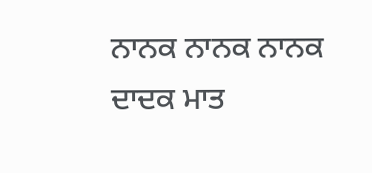ਨਾਨਕ ਨਾਨਕ ਨਾਨਕ ਦਾਦਕ ਮਾਤ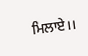ਮਿਲਾਏ।।